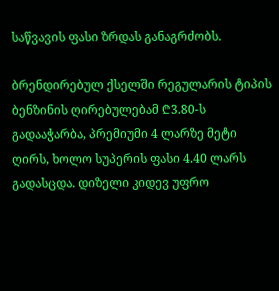საწვავის ფასი ზრდას განაგრძობს.

ბრენდირებულ ქსელში რეგულარის ტიპის ბენზინის ღირებულებამ ₾3.80-ს გადააჭარბა, პრემიუმი 4 ლარზე მეტი ღირს, ხოლო სუპერის ფასი 4.40 ლარს გადასცდა. დიზელი კიდევ უფრო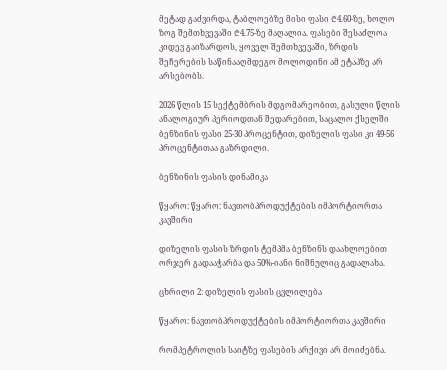მეტად გაძვირდა, ტაბლოებზე მისი ფასი ₾4.60-ზე, ხოლო ზოგ შემთხვევაში ₾4.75-ზე მაღალია. ფასები შესაძლოა კიდევ გაიზარდოს, ყოველ შემთხვევაში, ზრდის შეჩერების საწინააღმდეგო მოლოდინი ამ ეტაპზე არ არსებობს.

2026 წლის 15 სექტემბრის მდგომარეობით, გასული წლის ანალოგიურ პერიოდთან შედარებით, საცალო ქსელში ბენზინის ფასი 25-30 პროცენტით, დიზელის ფასი კი 49-56 პროცენტითაა გაზრდილი.

ბენზინის ფასის დინამიკა

წყარო: წყარო: ნავთობპროდუქტების იმპორტიორთა კავშირი

დიზელის ფასის ზრდის ტემპმა ბენზინს დაახლოებით ორჯერ გადააჭარბა და 50%-იანი ნიშნულიც გადალახა.

ცხრილი 2: დიზელის ფასის ცვლილება

წყარო: ნავთობპროდუქტების იმპორტიორთა კავშირი

რომპეტროლის საიტზე ფასების არქივი არ მოიძებნა.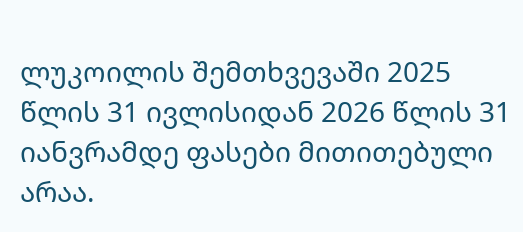ლუკოილის შემთხვევაში 2025 წლის 31 ივლისიდან 2026 წლის 31 იანვრამდე ფასები მითითებული არაა.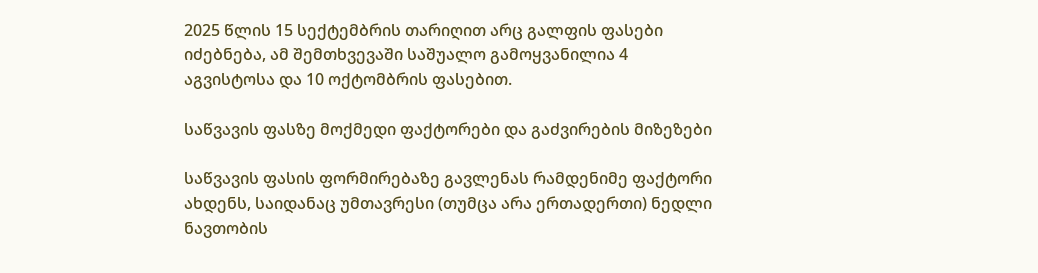2025 წლის 15 სექტემბრის თარიღით არც გალფის ფასები იძებნება, ამ შემთხვევაში საშუალო გამოყვანილია 4 აგვისტოსა და 10 ოქტომბრის ფასებით.

საწვავის ფასზე მოქმედი ფაქტორები და გაძვირების მიზეზები

საწვავის ფასის ფორმირებაზე გავლენას რამდენიმე ფაქტორი ახდენს, საიდანაც უმთავრესი (თუმცა არა ერთადერთი) ნედლი ნავთობის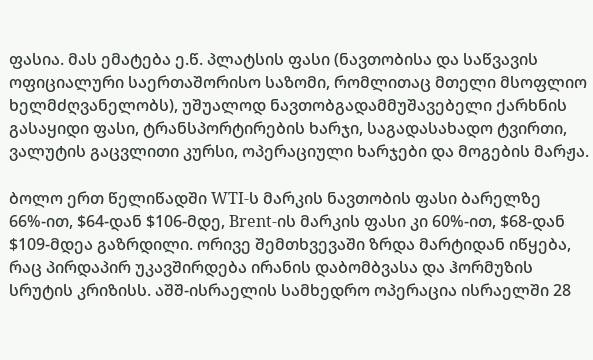ფასია. მას ემატება ე.წ. პლატსის ფასი (ნავთობისა და საწვავის ოფიციალური საერთაშორისო საზომი, რომლითაც მთელი მსოფლიო ხელმძღვანელობს), უშუალოდ ნავთობგადამმუშავებელი ქარხნის გასაყიდი ფასი, ტრანსპორტირების ხარჯი, საგადასახადო ტვირთი, ვალუტის გაცვლითი კურსი, ოპერაციული ხარჯები და მოგების მარჟა.

ბოლო ერთ წელიწადში WTI-ს მარკის ნავთობის ფასი ბარელზე 66%-ით, $64-დან $106-მდე, Brent-ის მარკის ფასი კი 60%-ით, $68-დან $109-მდეა გაზრდილი. ორივე შემთხვევაში ზრდა მარტიდან იწყება, რაც პირდაპირ უკავშირდება ირანის დაბომბვასა და ჰორმუზის სრუტის კრიზისს. აშშ-ისრაელის სამხედრო ოპერაცია ისრაელში 28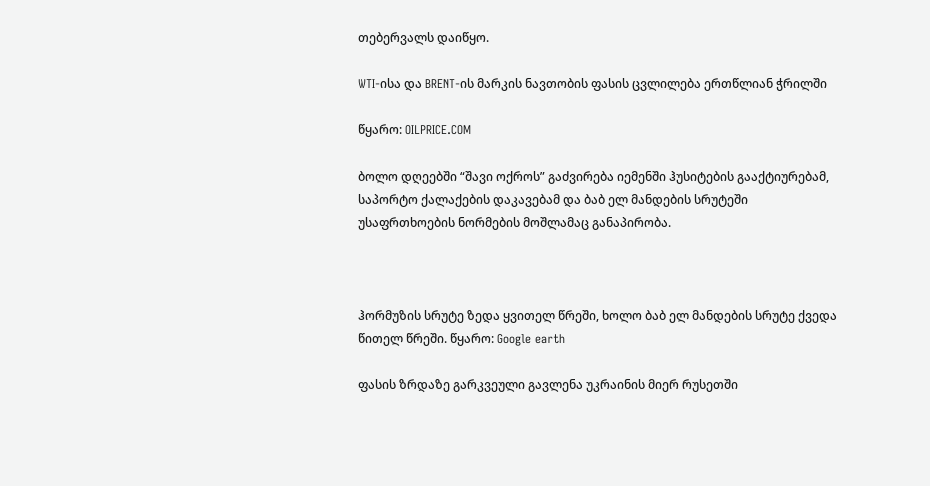თებერვალს დაიწყო.

WTI-ისა და BRENT-ის მარკის ნავთობის ფასის ცვლილება ერთწლიან ჭრილში

წყარო: OILPRICE.COM

ბოლო დღეებში “შავი ოქროს” გაძვირება იემენში ჰუსიტების გააქტიურებამ, საპორტო ქალაქების დაკავებამ და ბაბ ელ მანდების სრუტეში უსაფრთხოების ნორმების მოშლამაც განაპირობა.



ჰორმუზის სრუტე ზედა ყვითელ წრეში, ხოლო ბაბ ელ მანდების სრუტე ქვედა წითელ წრეში. წყარო: Google earth

ფასის ზრდაზე გარკვეული გავლენა უკრაინის მიერ რუსეთში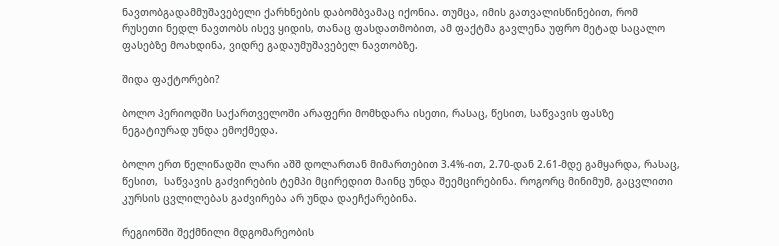ნავთობგადამმუშავებელი ქარხნების დაბომბვამაც იქონია. თუმცა, იმის გათვალისწინებით, რომ რუსეთი ნედლ ნავთობს ისევ ყიდის, თანაც ფასდათმობით, ამ ფაქტმა გავლენა უფრო მეტად საცალო ფასებზე მოახდინა, ვიდრე გადაუმუშავებელ ნავთობზე.

შიდა ფაქტორები?

ბოლო პერიოდში საქართველოში არაფერი მომხდარა ისეთი, რასაც, წესით, საწვავის ფასზე ნეგატიურად უნდა ემოქმედა.

ბოლო ერთ წელიწადში ლარი აშშ დოლართან მიმართებით 3.4%-ით, 2.70-დან 2.61-მდე გამყარდა, რასაც, წესით,  საწვავის გაძვირების ტემპი მცირედით მაინც უნდა შეემცირებინა. როგორც მინიმუმ, გაცვლითი კურსის ცვლილებას გაძვირება არ უნდა დაეჩქარებინა.

რეგიონში შექმნილი მდგომარეობის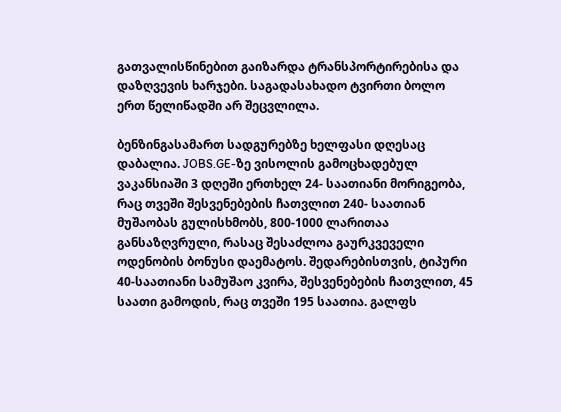გათვალისწინებით გაიზარდა ტრანსპორტირებისა და დაზღვევის ხარჯები. საგადასახადო ტვირთი ბოლო ერთ წელიწადში არ შეცვლილა.

ბენზინგასამართ სადგურებზე ხელფასი დღესაც დაბალია. JOBS.GE-ზე ვისოლის გამოცხადებულ ვაკანსიაში 3 დღეში ერთხელ 24- საათიანი მორიგეობა, რაც თვეში შესვენებების ჩათვლით 240- საათიან მუშაობას გულისხმობს, 800-1000 ლარითაა განსაზღვრული, რასაც შესაძლოა გაურკვეველი ოდენობის ბონუსი დაემატოს. შედარებისთვის, ტიპური 40-საათიანი სამუშაო კვირა, შესვენებების ჩათვლით, 45 საათი გამოდის, რაც თვეში 195 საათია. გალფს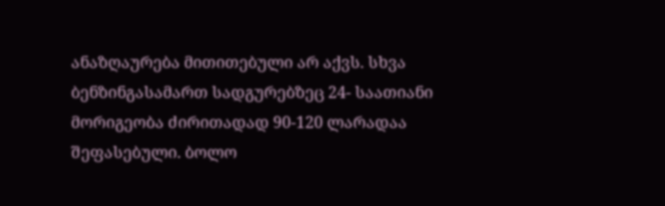ანაზღაურება მითითებული არ აქვს. სხვა ბენზინგასამართ სადგურებზეც 24- საათიანი მორიგეობა ძირითადად 90-120 ლარადაა შეფასებული. ბოლო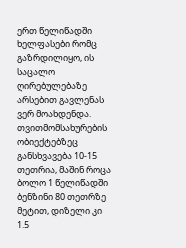ერთ წელიწადში ხელფასები რომც გაზრდილიყო, ის საცალო ღირებულებაზე არსებით გავლენას ვერ მოახდენდა. თვითმომსახურების ობიექტებზეც განსხვავება 10-15 თეთრია, მაშინ როცა ბოლო 1 წელიწადში ბენზინი 80 თეთრზე მეტით, დიზელი კი 1.5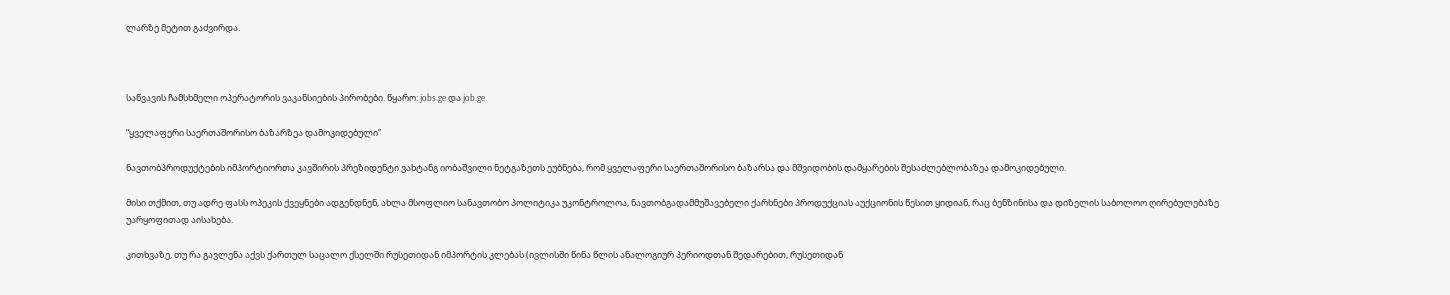ლარზე მეტით გაძვირდა.



საწვავის ჩამსხმელი ოპერატორის ვაკანსიების პირობები. წყარო: jobs.ge და job.ge

“ყველაფერი საერთაშორისო ბაზარზეა დამოკიდებული”

ნავთობპროდუქტების იმპორტიორთა კავშირის პრეზიდენტი ვახტანგ იობაშვილი ნეტგაზეთს ეუბნება, რომ ყველაფერი საერთაშორისო ბაზარსა და მშვიდობის დამყარების შესაძლებლობაზეა დამოკიდებული.

მისი თქმით, თუ ადრე ფასს ოპეკის ქვეყნები ადგენდნენ, ახლა მსოფლიო სანავთობო პოლიტიკა უკონტროლოა, ნავთობგადამმუშავებელი ქარხნები პროდუქციას აუქციონის წესით ყიდიან, რაც ბენზინისა და დიზელის საბოლოო ღირებულებაზე უარყოფითად აისახება.

კითხვაზე, თუ რა გავლენა აქვს ქართულ საცალო ქსელში რუსეთიდან იმპორტის კლებას (ივლისში წინა წლის ანალოგიურ პერიოდთან შედარებით, რუსეთიდან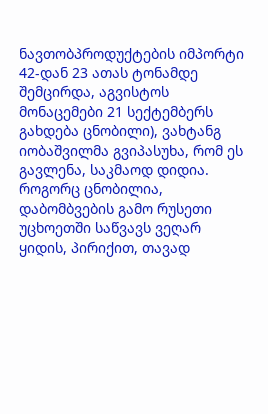ნავთობპროდუქტების იმპორტი 42-დან 23 ათას ტონამდე შემცირდა, აგვისტოს მონაცემები 21 სექტემბერს გახდება ცნობილი), ვახტანგ იობაშვილმა გვიპასუხა, რომ ეს გავლენა, საკმაოდ დიდია. როგორც ცნობილია, დაბომბვების გამო რუსეთი უცხოეთში საწვავს ვეღარ ყიდის, პირიქით, თავად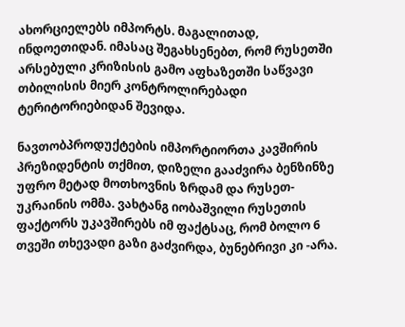ახორციელებს იმპორტს. მაგალითად, ინდოეთიდან. იმასაც შეგახსენებთ, რომ რუსეთში არსებული კრიზისის გამო აფხაზეთში საწვავი თბილისის მიერ კონტროლირებადი ტერიტორიებიდან შევიდა.

ნავთობპროდუქტების იმპორტიორთა კავშირის პრეზიდენტის თქმით, დიზელი გააძვირა ბენზინზე უფრო მეტად მოთხოვნის ზრდამ და რუსეთ-უკრაინის ომმა. ვახტანგ იობაშვილი რუსეთის ფაქტორს უკავშირებს იმ ფაქტსაც, რომ ბოლო 6 თვეში თხევადი გაზი გაძვირდა, ბუნებრივი კი -არა.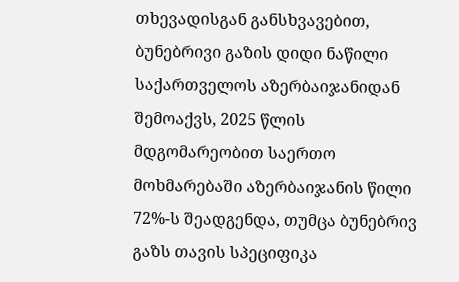თხევადისგან განსხვავებით, ბუნებრივი გაზის დიდი ნაწილი საქართველოს აზერბაიჯანიდან შემოაქვს, 2025 წლის მდგომარეობით საერთო მოხმარებაში აზერბაიჯანის წილი 72%-ს შეადგენდა, თუმცა ბუნებრივ გაზს თავის სპეციფიკა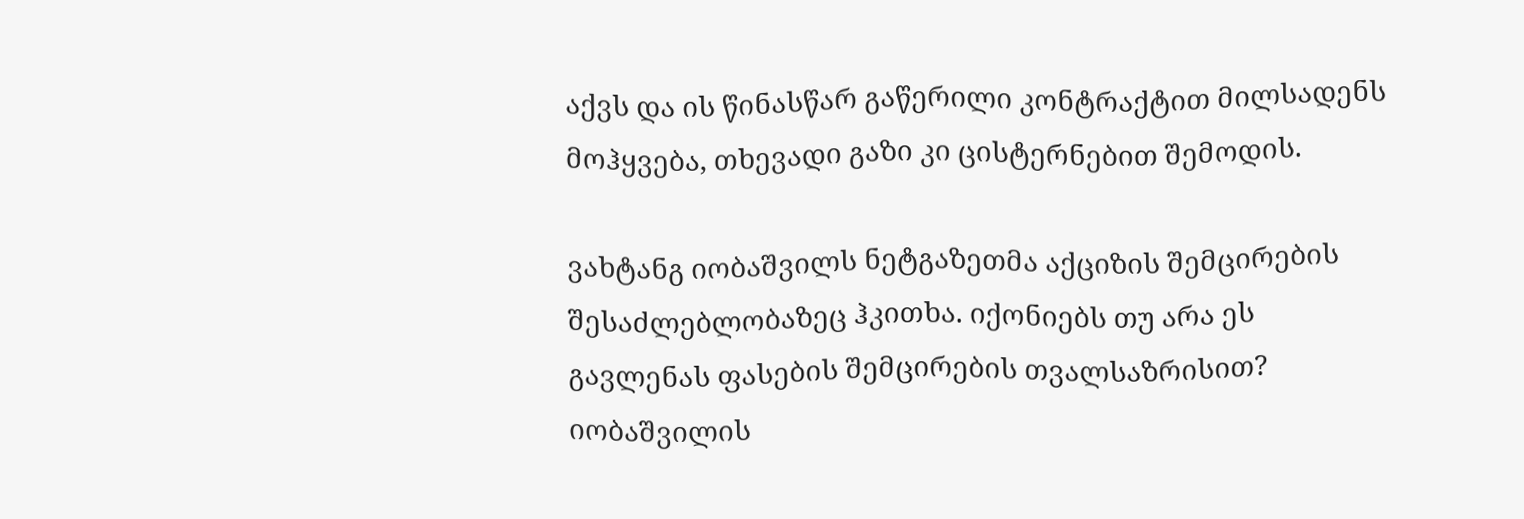აქვს და ის წინასწარ გაწერილი კონტრაქტით მილსადენს მოჰყვება, თხევადი გაზი კი ცისტერნებით შემოდის.

ვახტანგ იობაშვილს ნეტგაზეთმა აქციზის შემცირების შესაძლებლობაზეც ჰკითხა. იქონიებს თუ არა ეს გავლენას ფასების შემცირების თვალსაზრისით? იობაშვილის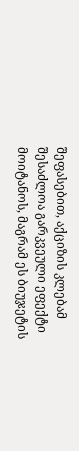შეფასებით, აქციზის კლებამ შესაძლოა გარკვეული ეფექტი მოიტანოს, მაგრამ ეს ბიუჯეტის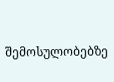შემოსულობებზე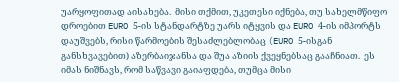უარყოფითად აისახება.  მისი თქმით, უკეთესი იქნება, თუ სახელმწიფო დროებით EURO 5-ის სტანდარტზე უარს იტყვის და EURO 4-ის იმპორტს დაუშვებს, რისი წარმოების შესაძლებლობაც (EURO 5-ისგან განსხვავებით) აზერბაიჯანსა და შუა აზიის ქვეყნებსაც გააჩნიათ.  ეს იმას ნიშნავს, რომ საწვავი გაიაფდება, თუმცა მისი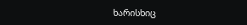ხარისხიც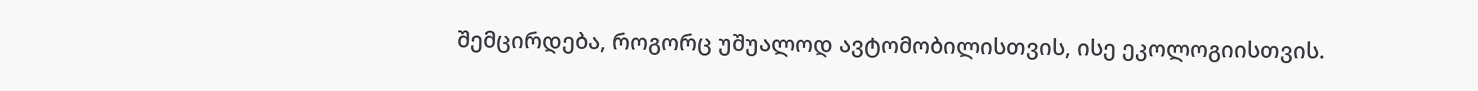შემცირდება, როგორც უშუალოდ ავტომობილისთვის, ისე ეკოლოგიისთვის.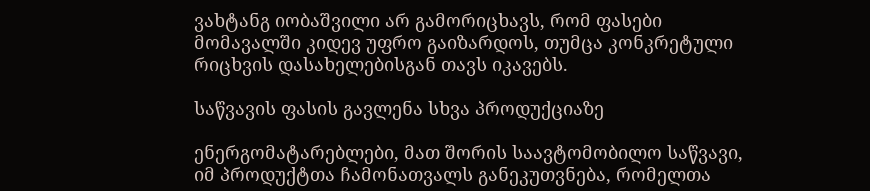ვახტანგ იობაშვილი არ გამორიცხავს, რომ ფასები მომავალში კიდევ უფრო გაიზარდოს, თუმცა კონკრეტული რიცხვის დასახელებისგან თავს იკავებს.

საწვავის ფასის გავლენა სხვა პროდუქციაზე

ენერგომატარებლები, მათ შორის საავტომობილო საწვავი, იმ პროდუქტთა ჩამონათვალს განეკუთვნება, რომელთა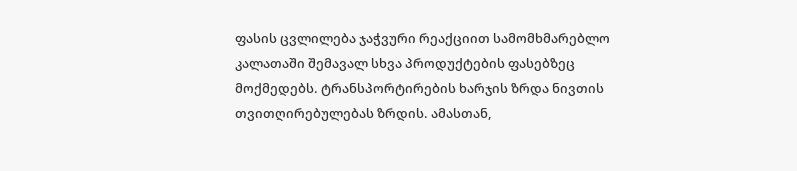ფასის ცვლილება ჯაჭვური რეაქციით სამომხმარებლო კალათაში შემავალ სხვა პროდუქტების ფასებზეც მოქმედებს. ტრანსპორტირების ხარჯის ზრდა ნივთის თვითღირებულებას ზრდის. ამასთან,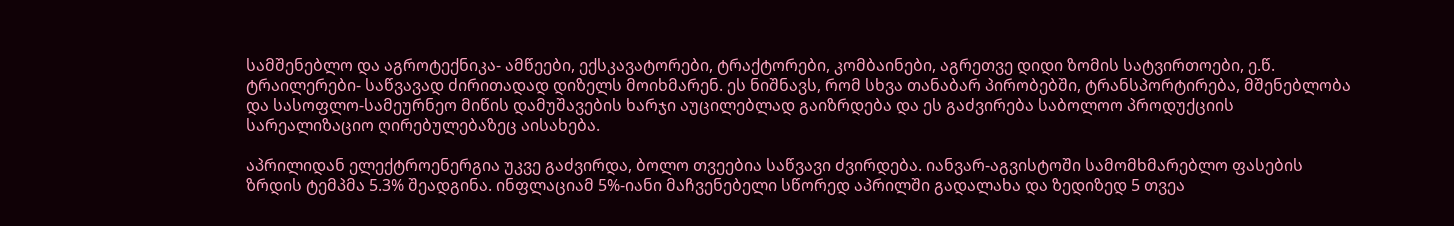სამშენებლო და აგროტექნიკა- ამწეები, ექსკავატორები, ტრაქტორები, კომბაინები, აგრეთვე დიდი ზომის სატვირთოები, ე.წ. ტრაილერები- საწვავად ძირითადად დიზელს მოიხმარენ. ეს ნიშნავს, რომ სხვა თანაბარ პირობებში, ტრანსპორტირება, მშენებლობა და სასოფლო-სამეურნეო მიწის დამუშავების ხარჯი აუცილებლად გაიზრდება და ეს გაძვირება საბოლოო პროდუქციის სარეალიზაციო ღირებულებაზეც აისახება.

აპრილიდან ელექტროენერგია უკვე გაძვირდა, ბოლო თვეებია საწვავი ძვირდება. იანვარ-აგვისტოში სამომხმარებლო ფასების ზრდის ტემპმა 5.3% შეადგინა. ინფლაციამ 5%-იანი მაჩვენებელი სწორედ აპრილში გადალახა და ზედიზედ 5 თვეა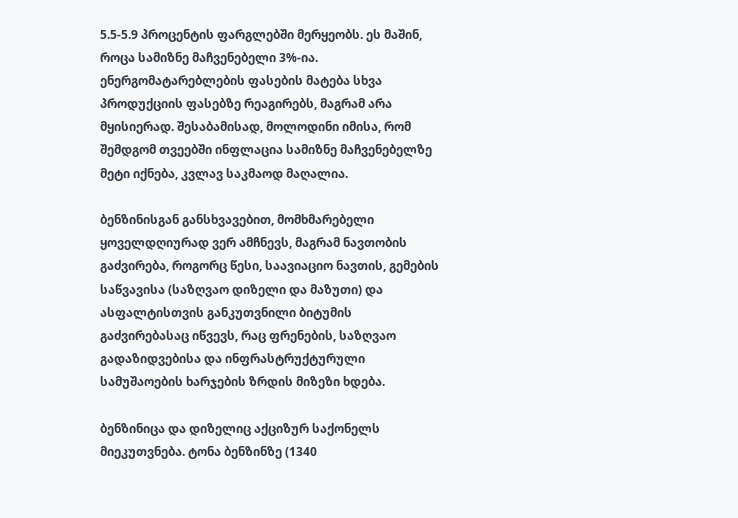5.5-5.9 პროცენტის ფარგლებში მერყეობს. ეს მაშინ, როცა სამიზნე მაჩვენებელი 3%-ია. ენერგომატარებლების ფასების მატება სხვა პროდუქციის ფასებზე რეაგირებს, მაგრამ არა მყისიერად. შესაბამისად, მოლოდინი იმისა, რომ შემდგომ თვეებში ინფლაცია სამიზნე მაჩვენებელზე მეტი იქნება, კვლავ საკმაოდ მაღალია.

ბენზინისგან განსხვავებით, მომხმარებელი ყოველდღიურად ვერ ამჩნევს, მაგრამ ნავთობის გაძვირება, როგორც წესი, საავიაციო ნავთის, გემების საწვავისა (საზღვაო დიზელი და მაზუთი) და ასფალტისთვის განკუთვნილი ბიტუმის გაძვირებასაც იწვევს, რაც ფრენების, საზღვაო გადაზიდვებისა და ინფრასტრუქტურული სამუშაოების ხარჯების ზრდის მიზეზი ხდება.

ბენზინიცა და დიზელიც აქციზურ საქონელს მიეკუთვნება. ტონა ბენზინზე (1340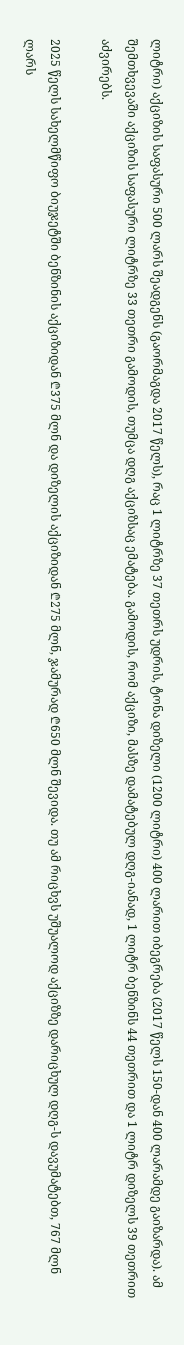ლიტრი) აქციზის საფასური 500 ლარს შეადგენს (გაორმაგდა 2017 წელს), რაც 1 ლიტრზე 37 თეთრს უდრის, ტონა დიზელი (1200 ლიტრი) 400 ლარით იბეგრება (2017 წელს 150-დან 400 ლარამდე გაიზარდა). ამ შემთხვევაში აქციზის საფასური ლიტრზე 33 თეთრი გამოდის, თუმცა დღგ აქციზსაც ემატება. გამოდის, რომ აქციზი, მასზე დამატებულ დღგ-იანად, 1 ლიტრ ბენზინს 44 თეთრით და 1 ლიტრ დიზელს 39 თეთრით აძვირებს.

2025 წელს სახელმწიფო ბიუჯეტში ბენზინის აქციზიდან ₾375 მლნ და დიზელის აქციზიდან ₾275 მლნ, ჯამურად ₾650 მლნ შევიდა. თუ ამ რიცხვს უშუალოდ აქციზზე დარიცხულ დღგ-ს დავუმატებთ, 767 მლნ ლარს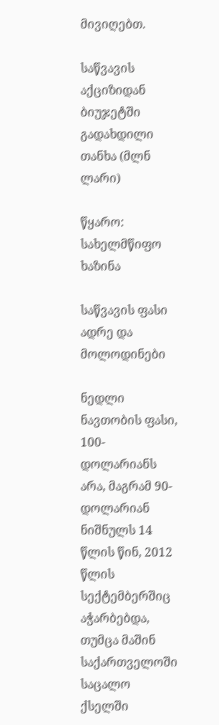მივიღებთ.

საწვავის აქციზიდან ბიუჯეტში გადახდილი თანხა (მლნ ლარი)

წყარო: სახელმწიფო ხაზინა

საწვავის ფასი ადრე და მოლოდინები

ნედლი ნავთობის ფასი, 100-დოლარიანს არა, მაგრამ 90-დოლარიან ნიშნულს 14 წლის წინ, 2012 წლის სექტემბერშიც აჭარბებდა, თუმცა მაშინ საქართველოში საცალო ქსელში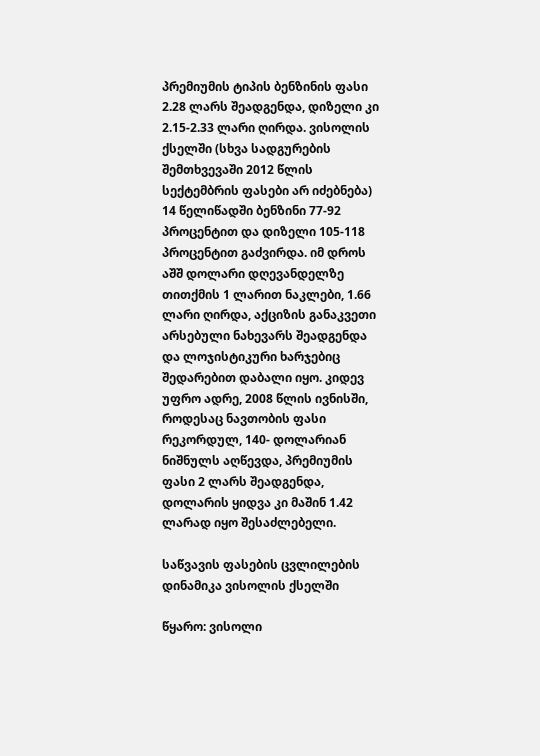პრემიუმის ტიპის ბენზინის ფასი 2.28 ლარს შეადგენდა, დიზელი კი 2.15-2.33 ლარი ღირდა. ვისოლის ქსელში (სხვა სადგურების შემთხვევაში 2012 წლის სექტემბრის ფასები არ იძებნება) 14 წელიწადში ბენზინი 77-92 პროცენტით და დიზელი 105-118 პროცენტით გაძვირდა. იმ დროს აშშ დოლარი დღევანდელზე თითქმის 1 ლარით ნაკლები, 1.66 ლარი ღირდა, აქციზის განაკვეთი არსებული ნახევარს შეადგენდა და ლოჯისტიკური ხარჯებიც შედარებით დაბალი იყო. კიდევ უფრო ადრე, 2008 წლის ივნისში, როდესაც ნავთობის ფასი რეკორდულ, 140- დოლარიან ნიშნულს აღწევდა, პრემიუმის ფასი 2 ლარს შეადგენდა, დოლარის ყიდვა კი მაშინ 1.42 ლარად იყო შესაძლებელი.

საწვავის ფასების ცვლილების დინამიკა ვისოლის ქსელში

წყარო: ვისოლი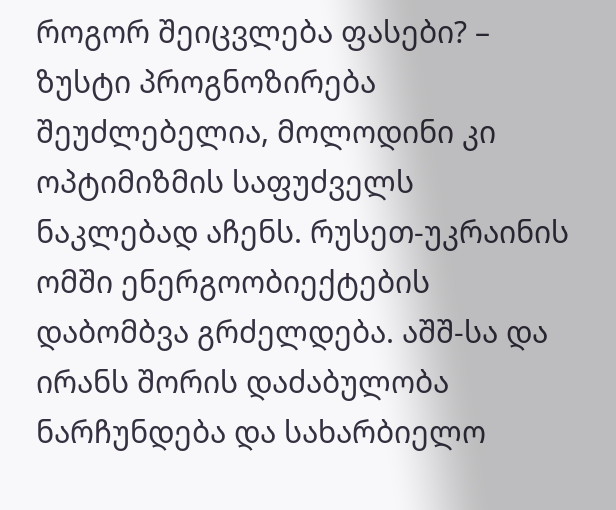როგორ შეიცვლება ფასები? – ზუსტი პროგნოზირება შეუძლებელია, მოლოდინი კი ოპტიმიზმის საფუძველს ნაკლებად აჩენს. რუსეთ-უკრაინის ომში ენერგოობიექტების დაბომბვა გრძელდება. აშშ-სა და ირანს შორის დაძაბულობა ნარჩუნდება და სახარბიელო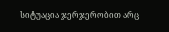სიტუაცია ჯერჯერობით არც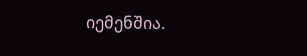იემენშია.